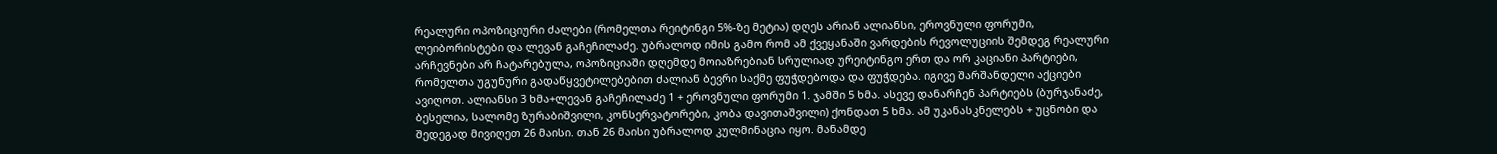რეალური ოპოზიციური ძალები (რომელთა რეიტინგი 5%-ზე მეტია) დღეს არიან ალიანსი, ეროვნული ფორუმი, ლეიბორისტები და ლევან გაჩეჩილაძე. უბრალოდ იმის გამო რომ ამ ქვეყანაში ვარდების რევოლუციის შემდეგ რეალური არჩევნები არ ჩატარებულა, ოპოზიციაში დღემდე მოიაზრებიან სრულიად ურეიტინგო ერთ და ორ კაციანი პარტიები, რომელთა უგუნური გადაწყვეტილებებით ძალიან ბევრი საქმე ფუჭდებოდა და ფუჭდება. იგივე შარშანდელი აქციები ავიღოთ. ალიანსი 3 ხმა+ლევან გაჩეჩილაძე 1 + ეროვნული ფორუმი 1. ჯამში 5 ხმა. ასევე დანარჩენ პარტიებს (ბურჯანაძე, ბესელია, სალომე ზურაბიშვილი, კონსერვატორები, კობა დავითაშვილი) ქონდათ 5 ხმა. ამ უკანასკნელებს + უცნობი და შედეგად მივიღეთ 26 მაისი. თან 26 მაისი უბრალოდ კულმინაცია იყო. მანამდე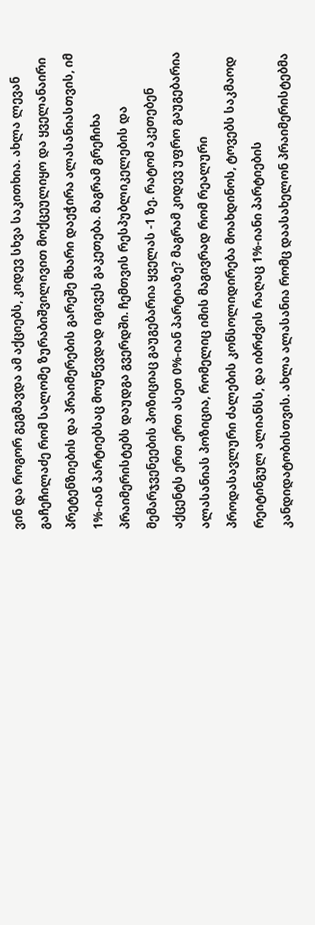ვინ და როგორ გეგმავდა ამ აქციებს, კიდევ სხვა საკითხია. ახლა ლევან გაჩეჩილაძე რომ სალომე ზურაბიშვილივით მოქცეულიყო და ყველანაირი პრეტენზიების და პრაიმერების გარეშე მხარი დაეჭირა ალასანიასთვის, იმ 1%-იან პარტიებსაც მოუწევდად იგივეს გაკეთება. მაგრამ გრეჩიხა პრაიმერისტებს დაუდგა გვერდში. ჩემთვის რესპუბლიკელების და მემარჯვენეების პოზიციაც გაუგებარია ყველას -1 ზე. რატომ აკეთებენ აქცენტს ერთ ერთ ასეთ 0%-იან პარტიაზე? მაგრამ კიდევ უფრო გაუგებარია ალასანიას პოზიცია, რომელიც იმის მაგივრად რომ რეალური პროდასავლური ძალების კონსოლიდირება მოახდინოს, ტოვებს საკმაოდ რეიტინგულ ალიანსს, და იბრძვის რაღაც 1%-იანი პარტიების კანდიდატობისთვის. ახლა ალასანია რომც დაასახელონ პრაიმერისტებმა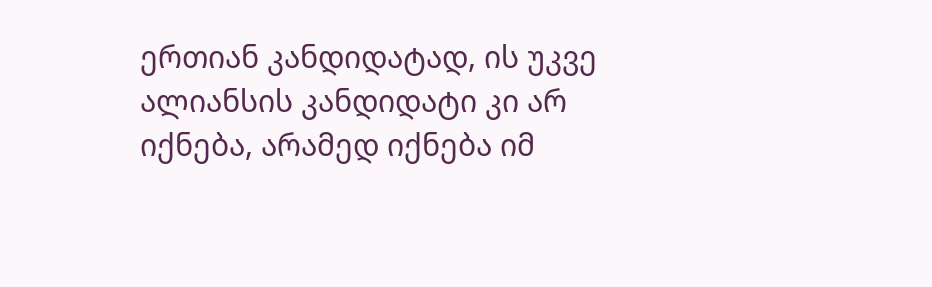ერთიან კანდიდატად, ის უკვე ალიანსის კანდიდატი კი არ იქნება, არამედ იქნება იმ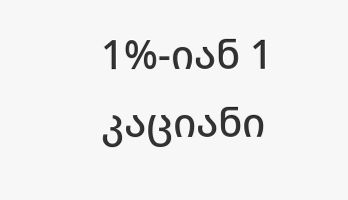1%-იან 1 კაციანი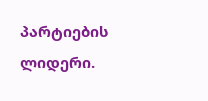პარტიების ლიდერი.